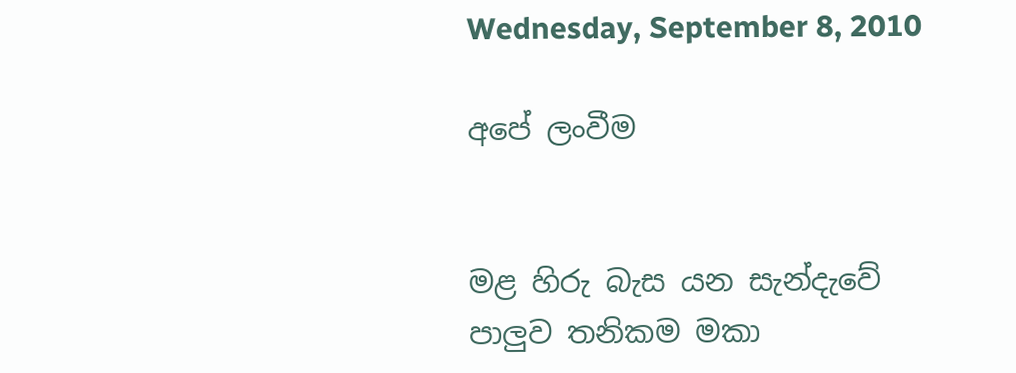Wednesday, September 8, 2010

අපේ ලංවීම


මළ හිරු බැස යන සැන්දැවේ
පාලුව තනිකම මකා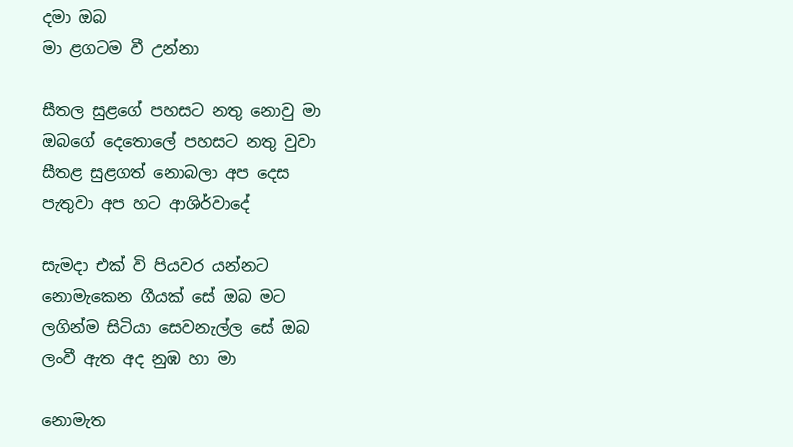දමා ඔබ
මා ළගටම වී උන්නා

සීතල සුළගේ පහසට නතු නොවු මා
ඔබගේ දෙතොලේ පහස‍ට නතු වුවා
සීතළ සුළගත් නොබලා අප දෙස
පැතුවා අප හ‍ට ආශිර්වාදේ

සැමදා එක් වි පියවර යන්න‍ට
නොමැකෙන ගීයක් සේ ඔබ ම‍ට
ලගින්ම සිටියා සෙවනැල්ල සේ ඔබ
ලංවී ඇත අද නුඹ හා මා

නොමැත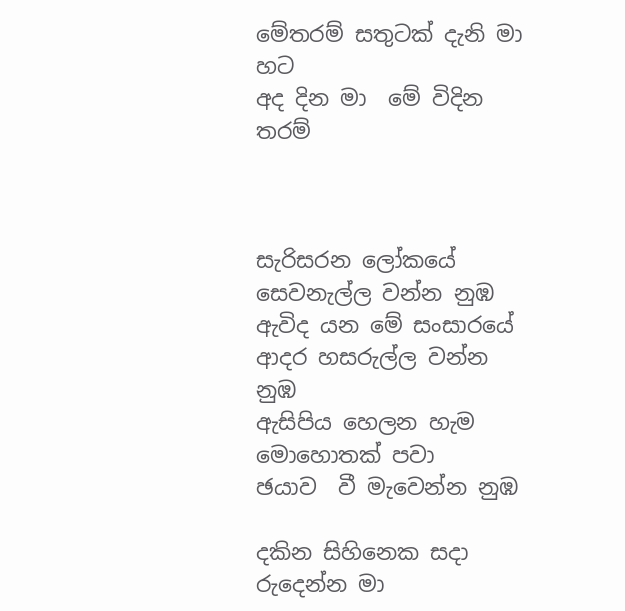මේතරම් සතු‍‍ටක් දැනි මා හ‍ට
අද දින මා  මේ විදින තරම්



සැරිසරන ලෝකයේ
සෙවනැල්ල වන්න නුඹ
ඇවිද යන මේ සංස‍ාරයේ
ආදර හසරුල්ල වන්න නුඹ
ඇසිපිය හෙලන හැම මොහොතක් පවා
ඡයාව  වී මැවෙන්න නුඹ

දකින සිහිනෙක සදා
රුදෙන්න මා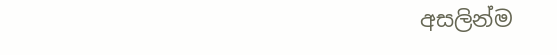අසලින්ම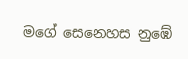මගේ සෙනෙහස නුඹේ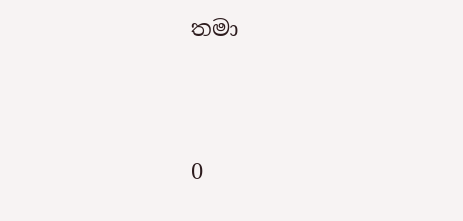තම‍‍ා




0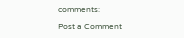comments:

Post a Comment